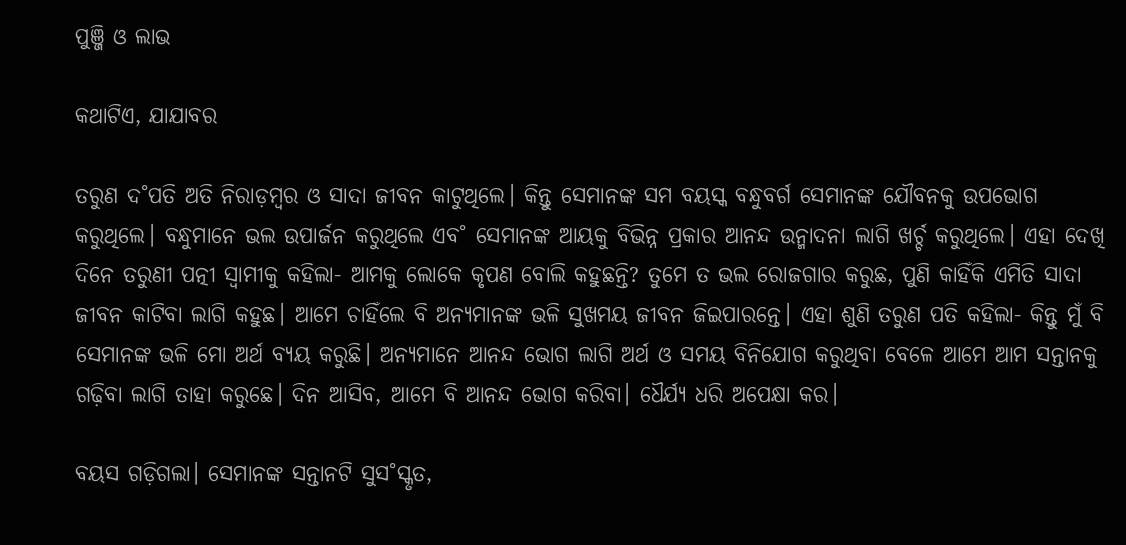ପୁଞ୍ଜି ଓ ଲାଭ

କଥାଟିଏ, ଯାଯାବର

ତରୁଣ ଦ˚ପତି ଅତି ନିରାଡ଼ମ୍ବର ଓ ସାଦା ଜୀବନ କାଟୁଥିଲେ। କିନ୍ତୁ ସେମାନଙ୍କ ସମ ବୟସ୍କ ବନ୍ଧୁବର୍ଗ ସେମାନଙ୍କ ଯୌବନକୁ ଉପଭୋଗ କରୁଥିଲେ। ବନ୍ଧୁମାନେ ଭଲ ଉପାର୍ଜନ କରୁଥିଲେ ଏବ˚ ସେମାନଙ୍କ ଆୟକୁ ବିଭିନ୍ନ ପ୍ରକାର ଆନନ୍ଦ ଉନ୍ମାଦନା ଲାଗି ଖର୍ଚ୍ଚ କରୁଥିଲେ। ଏହା ଦେଖି ଦିନେ ତରୁଣୀ ପତ୍ନୀ ସ୍ବାମୀକୁ କହିଲା- ଆମକୁ ଲୋକେ କୃପଣ ବୋଲି କହୁଛନ୍ତି? ତୁମେ ତ ଭଲ ରୋଜଗାର କରୁଛ, ପୁଣି କାହିଁକି ଏମିତି ସାଦା ଜୀବନ କାଟିବା ଲାଗି କହୁଛ। ଆମେ ଚାହିଁଲେ ବି ଅନ୍ୟମାନଙ୍କ ଭଳି ସୁଖମୟ ଜୀବନ ଜିଇପାରନ୍ତେ। ଏହା ଶୁଣି ତରୁଣ ପତି କହିଲା- କିନ୍ତୁ ମୁଁ ବି ସେମାନଙ୍କ ଭଳି ମୋ ଅର୍ଥ ବ୍ୟୟ କରୁଛି। ଅନ୍ୟମାନେ ଆନନ୍ଦ ଭୋଗ ଲାଗି ଅର୍ଥ ଓ ସମୟ ବିନିଯୋଗ କରୁଥିବା ବେଳେ ଆମେ ଆମ ସନ୍ତାନକୁ ଗଢ଼ିବା ଲାଗି ତାହା କରୁଛେ। ଦିନ ଆସିବ, ଆମେ ବି ଆନନ୍ଦ ଭୋଗ କରିବା। ଧୈର୍ଯ୍ୟ ଧରି ଅପେକ୍ଷା କର।

ବୟସ ଗଡ଼ିଗଲା। ସେମାନଙ୍କ ସନ୍ତାନଟି ସୁସ˚ସ୍କୃତ,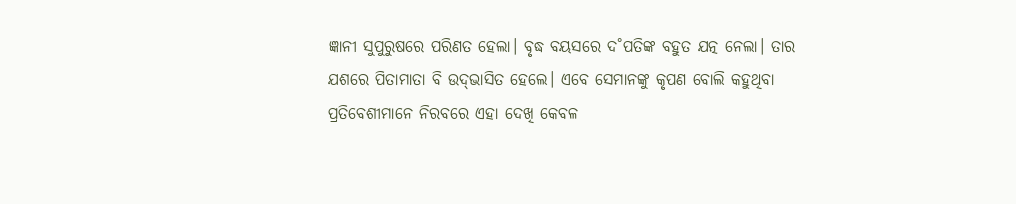ଜ୍ଞାନୀ ସୁପୁରୁଷରେ ପରିଣତ ହେଲା। ବୃଦ୍ଧ ବୟସରେ ଦ˚ପତିଙ୍କ ବହୁତ ଯତ୍ନ ନେଲା। ତାର ଯଶରେ ପିତାମାତା ବି ଉଦ୍‌ଭାସିତ ହେଲେ। ଏବେ ସେମାନଙ୍କୁ କୃପଣ ବୋଲି କହୁଥିବା ପ୍ରତିବେଶୀମାନେ ନିରବରେ ଏହା ଦେଖି କେବଳ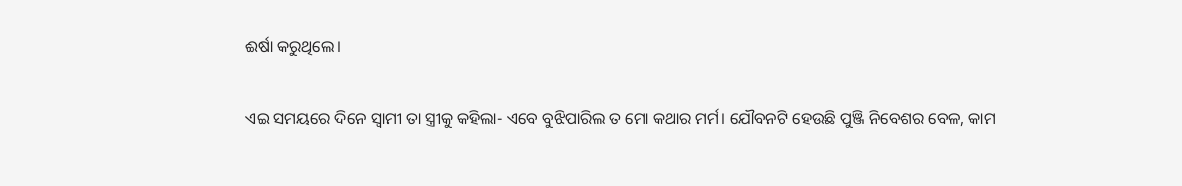ଈର୍ଷା କରୁଥିଲେ।

ଏଇ ସମୟରେ ଦିନେ ସ୍ବାମୀ ତା ସ୍ତ୍ରୀକୁ କହିଲା- ଏବେ ବୁଝିପାରିଲ ତ ମୋ କଥାର ମର୍ମ। ଯୌବନଟି ହେଉଛି ପୁଞ୍ଜି ନିବେଶର ବେଳ, କାମ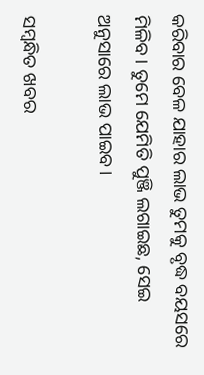କରିବାର ବେଳ ଯାହାର ଲାଭ ତୁମକୁ ବୃଦ୍ଧ ବୟସରେ ମିଳିବ। ତୁମେ ଯେମିତି ପୁଞ୍ଜି ଲଗାଇଛ, ସେଇ ଅନୁସାରେ ଲାଭ ପାଇବ।

ସମ୍ବନ୍ଧିତ ଖବର